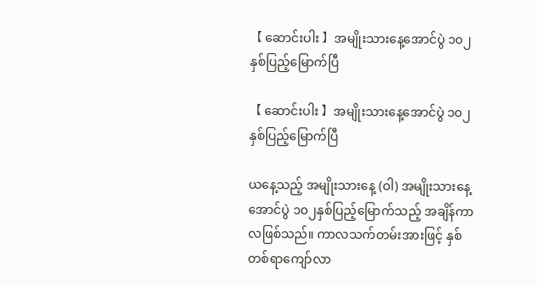【 ဆောင်းပါး 】အမျိုးသားနေ့အောင်ပွဲ ၁၀၂ နှစ်ပြည့်မြောက်ပြီ

【 ဆောင်းပါး 】အမျိုးသားနေ့အောင်ပွဲ ၁၀၂ နှစ်ပြည့်မြောက်ပြီ

ယနေ့သည့် အမျိုးသားနေ့ (ဝါ) အမျိုးသားနေ့အောင်ပွဲ ၁၀၂နှစ်ပြည့်မြောက်သည့် အချိန်ကာလဖြစ်သည်။ ကာလသက်တမ်းအားဖြင့် နှစ်တစ်ရာကျော်လာ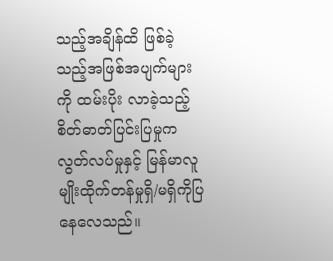သည့်အချိန်ထိ ဖြစ်ခဲ့သည့်အဖြစ်အပျက်များကို ထမ်းပိုး လာခဲ့သည့် စိတ်ဓာတ်ပြင်းပြမှုက လွတ်လပ်မှုနှင့် မြန်မာလူမျိုးထိုက်တန်မှုရှိ/မရှိကိုပြနေလေသည်။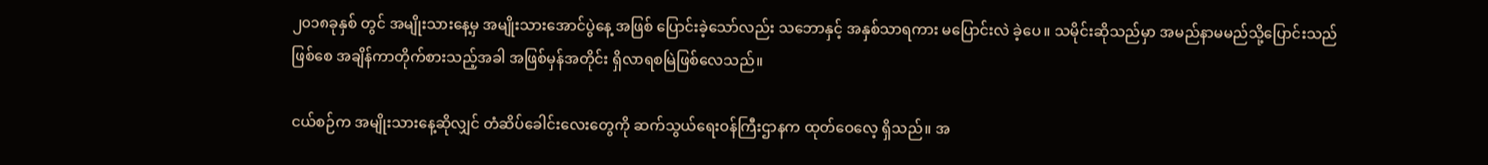၂၀၁၈ခုနှစ် တွင် အမျိုးသားနေ့မှ အမျိုးသားအောင်ပွဲနေ့ အဖြစ် ပြောင်းခဲ့သော်လည်း သဘောနှင့် အနှစ်သာရကား မပြောင်းလဲ ခဲ့ပေ။ သမိုင်းဆိုသည်မှာ အမည်နာမမည်သို့ပြောင်းသည်ဖြစ်စေ အချိန်ကာတိုက်စားသည့်အခါ အဖြစ်မှန်အတိုင်း ရှိလာရစမြဲဖြစ်လေသည်။

ငယ်စဉ်က အမျိုးသားနေ့ဆိုလျှင် တံဆိပ်ခေါင်းလေးတွေကို ဆက်သွယ်ရေးဝန်ကြီးဌာနက ထုတ်ဝေလေ့ ရှိသည်။ အ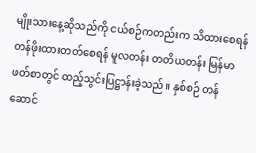မျိုးသားနေ့ဆိုသည်ကို ငယ်စဉ်ကတည်းက သိထားစေရန် တန်ဖိုးထားတတ်စေရန် မူလတန်း တတိယတန်း မြန်မာဖတ်စာတွင် ထည့်သွင်းပြဋ္ဌာန်းခဲ့သည်။ နှစ်စဉ် တန်ဆောင်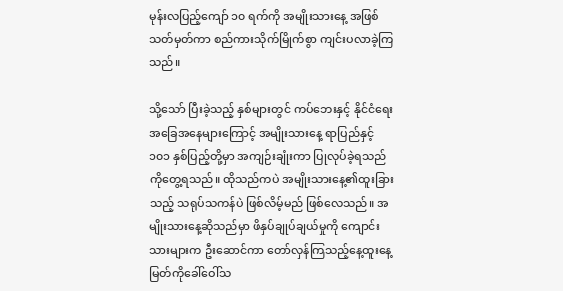မုန်းလပြည့်ကျော် ၁၀ ရက်ကို အမျိုးသားနေ့ အဖြစ်သတ်မှတ်ကာ စည်ကားသိုက်မြိုက်စွာ ကျင်းပလာခဲ့ကြသည်။

သို့သော် ပြီးခဲ့သည့် နှစ်များတွင် ကပ်ဘေးနှင့် နိုင်ငံရေးအခြေအနေများကြောင့် အမျိုးသားနေ့ ရာပြည်နှင့် ၁၀၁ နှစ်ပြည့်တို့မှာ အကျဉ်းချုံးကာ ပြုလုပ်ခဲ့ရသည်ကိုတွေ့ရသည်။ ထိုသည်ကပဲ အမျိုးသားနေ့၏ထူးခြားသည့် သရုပ်သကန်ပဲ ဖြစ်လိမ့်မည် ဖြစ်လေသည်။ အမျိုးသားနေ့ဆိုသည်မှာ ဖိနှပ်ချုပ်ချယ်မှုကို ကျောင်းသားများက ဦးဆောင်ကာ တော်လှန်ကြသည့်နေ့ထူးနေ့မြတ်ကိုခေါ်ဝေါ်သ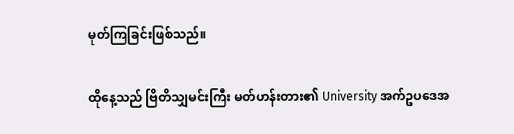မုတ်ကြခြင်းဖြစ်သည်။

ထိုနေ့သည် ဗြိတိသျှမင်းကြီး မတ်ဟန်းတား၏ University အက်ဥပဒေအ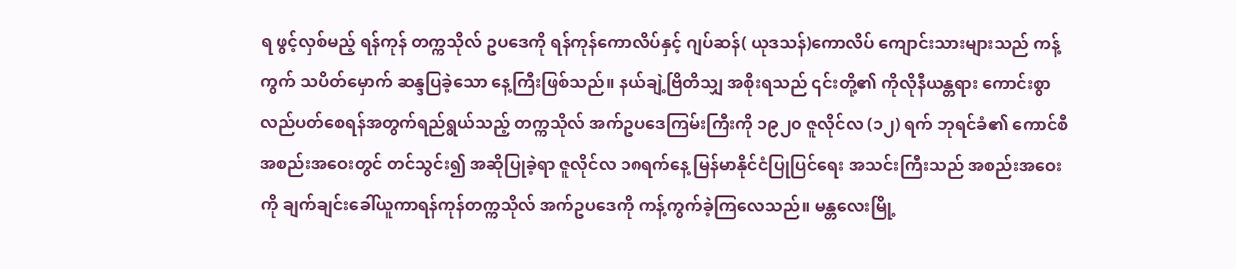ရ ဖွင့်လှစ်မည့် ရန်ကုန် တက္ကသိုလ် ဥပဒေကို ရန်ကုန်ကောလိပ်နှင့် ဂျပ်ဆန်( ယုဒသန်)ကောလိပ် ကျောင်းသားများသည် ကန့်ကွက် သပိတ်မှောက် ဆန္ဒပြခဲ့သော နေ့ကြီးဖြစ်သည်။ နယ်ချဲ့ဗြိတိသျှ အစိုးရသည် ၎င်းတို့၏ ကိုလိုနီယန္တရား ကောင်းစွာ လည်ပတ်စေရန်အတွက်ရည်ရွယ်သည့် တက္ကသိုလ် အက်ဥပဒေကြမ်းကြီးကို ၁၉၂၀ ဇူလိုင်လ (၁၂) ရက် ဘုရင်ခံ၏ ကောင်စီအစည်းအဝေးတွင် တင်သွင်း၍ အဆိုပြုခဲ့ရာ ဇူလိုင်လ ၁၈ရက်နေ့ မြန်မာနိုင်ငံပြုပြင်ရေး အသင်းကြီးသည် အစည်းအဝေးကို ချက်ချင်းခေါ်ယူကာရန်ကုန်တက္ကသိုလ် အက်ဥပဒေကို ကန့်ကွက်ခဲ့ကြလေသည်။ မန္တလေးမြို့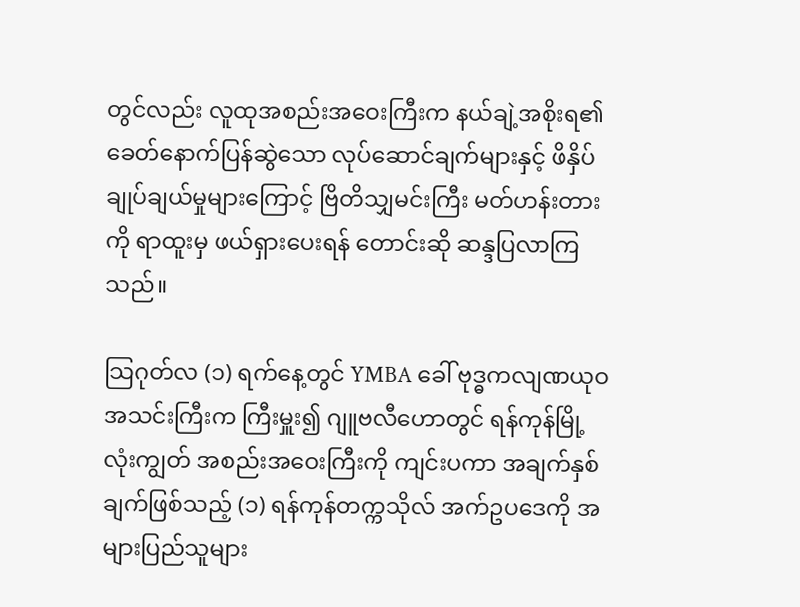တွင်လည်း လူထုအစည်းအဝေးကြီးက နယ်ချဲ့အစိုးရ၏ ခေတ်နောက်ပြန်ဆွဲသော လုပ်ဆောင်ချက်များနှင့် ဖိနှိပ်ချုပ်ချယ်မှုများကြောင့် ဗြိတိသျှမင်းကြီး မတ်ဟန်းတား ကို ရာထူးမှ ဖယ်ရှားပေးရန် တောင်းဆို ဆန္ဒပြလာကြသည်။

သြဂုတ်လ (၁) ရက်နေ့တွင် YMBA ခေါ် ဗုဒ္ဓကလျဏယုဝအသင်းကြီးက ကြီးမှူး၍ ဂျူဗလီဟောတွင် ရန်ကုန်မြို့ လုံးကျွတ် အစည်းအဝေးကြီးကို ကျင်းပကာ အချက်နှစ်ချက်ဖြစ်သည့် (၁) ရန်ကုန်တက္ကသိုလ် အက်ဥပဒေကို အများပြည်သူများ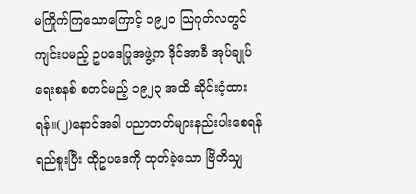မကြိုက်ကြသောကြောင့် ၁၉၂၀ သြဂုတ်လတွင် ကျင်းပမည့် ဥပဒေပြုအဖွဲ့က ဒိုင်အာခီ အုပ်ချုပ်ရေးစနစ် စတင်မည့် ၁၉၂၃ အထိ ဆိုင်းငံ့ထားရန်။(၂)နောင်အခါ ပညာတတ်များနည်းပါးစေရန် ရည်စူးပြီး ထိုဥပဒေကို ထုတ်ခဲ့သော ဗြိတိသျှ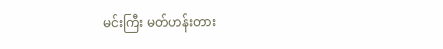မင်းကြီး မတ်ဟန်းတား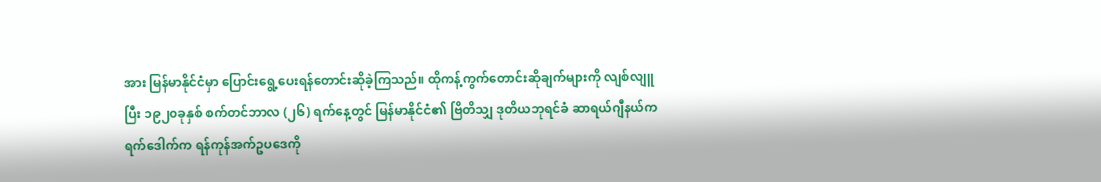အား မြန်မာနိုင်ငံမှာ ပြောင်းရွေ့ပေးရန်တောင်းဆိုခဲ့ကြသည်။ ထိုကန့်ကွက်တောင်းဆိုချက်များကို လျစ်လျူပြီး ၁၉၂၀ခုနှစ် စက်တင်ဘာလ (၂၆) ရက်နေ့တွင် မြန်မာနိုင်ငံ၏ ဗြိတိသျှ ဒုတိယဘုရင်ခံ ဆာရယ်ဂျီနယ်ကရက်ဒေါက်က ရန်ကုန်အက်ဥပဒေကို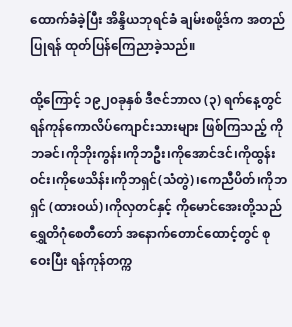ထောက်ခံခဲ့ပြီး အိန္ဒိယဘုရင်ခံ ချမ်းစဖို့ဒ်က အတည်ပြုရန် ထုတ်ပြန်ကြေညာခဲ့သည်။

ထို့ကြောင့် ၁၉၂၀ခုနှစ် ဒီဇင်ဘာလ (၃) ရက်နေ့တွင် ရန်ကုန်ကောလိပ်ကျောင်းသားများ ဖြစ်ကြသည့် ကိုဘခင်၊ကိုဘိုးကွန်း၊ကိုဘဦး၊ကိုအောင်ဒင်၊ကိုထွန်းဝင်း၊ကိုဖေသိန်း၊ကိုဘရှင်(သံတွဲ)၊ကေညီပိတ်၊ကိုဘရှင် (ထားဝယ်)၊ကိုလှတင်နှင့် ကိုမောင်အေးတို့သည် ရွှေတိဂုံစေတီတော် အနောက်တောင်ထောင့်တွင် စုဝေးပြီး ရန်ကုန်တက္က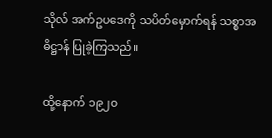သိုလ် အက်ဥပဒေကို သပိတ်မှောက်ရန် သစ္စာအဓိဋ္ဌာန် ပြုခဲ့ကြသည်။

ထို့နောက် ၁၉၂၀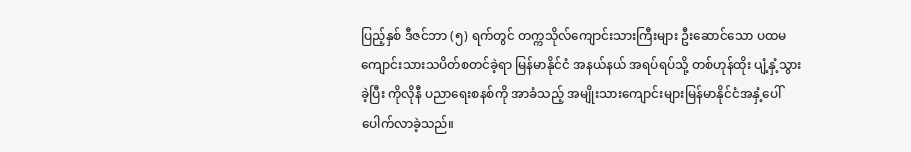ပြည့်နှစ် ဒီဇင်ဘာ (၅) ရက်တွင် တက္ကသိုလ်ကျောင်းသားကြီးများ ဦးဆောင်သော ပထမကျောင်းသားသပိတ်စတင်ခဲ့ရာ မြန်မာနိုင်ငံ အနယ်နယ် အရပ်ရပ်သို့ တစ်ဟုန်ထိုး ပျံ့နှံ့သွားခဲ့ပြီး ကိုလိုနီ ပညာရေးစနစ်ကို အာခံသည့် အမျိုးသားကျောင်းများမြန်မာနိုင်ငံအနှံ့ပေါ်ပေါက်လာခဲ့သည်။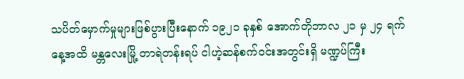သပိတ်မှောက်မှုများဖြစ်ပွားပြီးနောက် ၁၉၂၁ ခုနှစ် အောက်တိုဘာလ ၂၁ မှ ၂၄ ရက်နေ့အထိ မန္တလေးမြို့ တာရဲတန်းရပ် ငါဟဲ့ဆန်စက်ဝင်းအတွင်းရှိ မဏ္ဍပ်ကြီး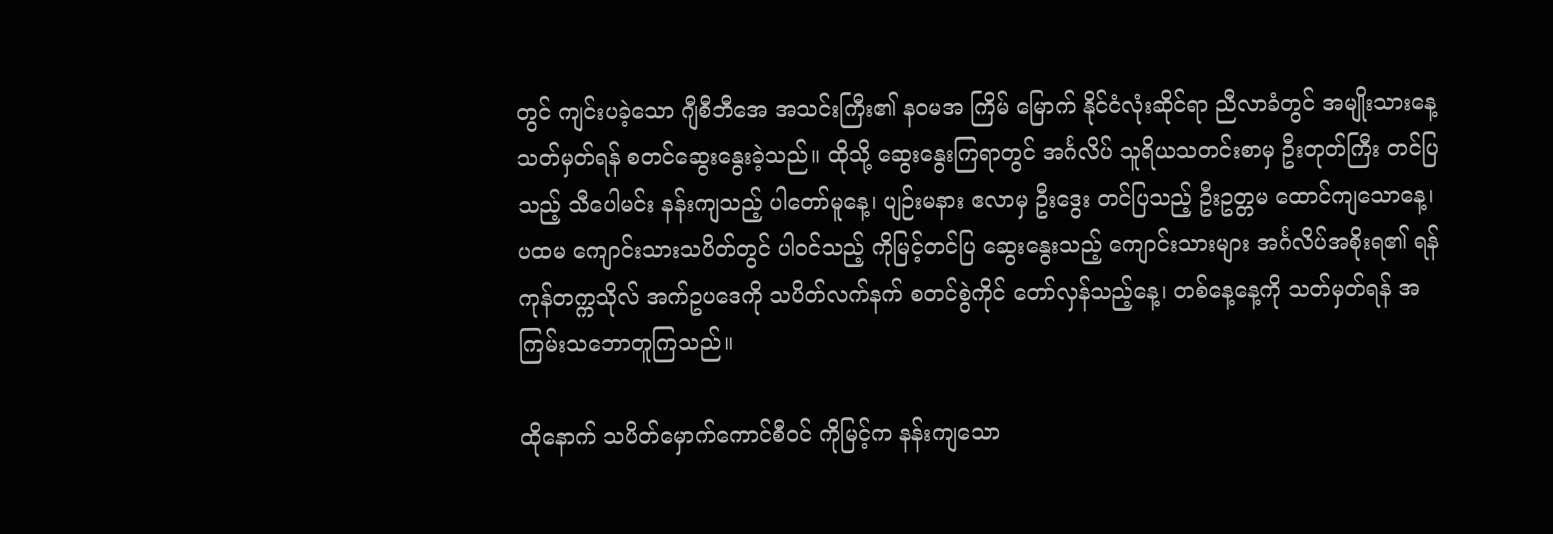တွင် ကျင်းပခဲ့သော ဂျီစီဘီအေ အသင်းကြီး၏ နဝမအ ကြိမ် မြောက် နိုင်ငံလုံးဆိုင်ရာ ညီလာခံတွင် အမျိုးသားနေ့သတ်မှတ်ရန် စတင်ဆွေးနွေးခဲ့သည်။ ထိုသို့ ဆွေးနွေးကြရာတွင် အင်္ဂလိပ် သူရိယသတင်းစာမှ ဦးတုတ်ကြီး တင်ပြသည့် သီပေါမင်း နန်းကျသည့် ပါတော်မူနေ့၊ ပျဉ်းမနား ဧလာမှ ဦးဒွေး တင်ပြသည့် ဦးဥတ္တမ ထောင်ကျသောနေ့၊ ပထမ ကျောင်းသားသပိတ်တွင် ပါဝင်သည့် ကိုမြင့်တင်ပြ ဆွေးနွေးသည့် ကျောင်းသားများ အင်္ဂလိပ်အစိုးရ၏ ရန်ကုန်တက္ကသိုလ် အက်ဥပဒေကို သပိတ်လက်နက် စတင်စွဲကိုင် တော်လှန်သည့်နေ့၊ တစ်နေ့နေ့ကို သတ်မှတ်ရန် အကြမ်းသဘောတူကြသည်။

ထိုနောက် သပိတ်မှောက်ကောင်စီဝင် ကိုမြင့်က နန်းကျသော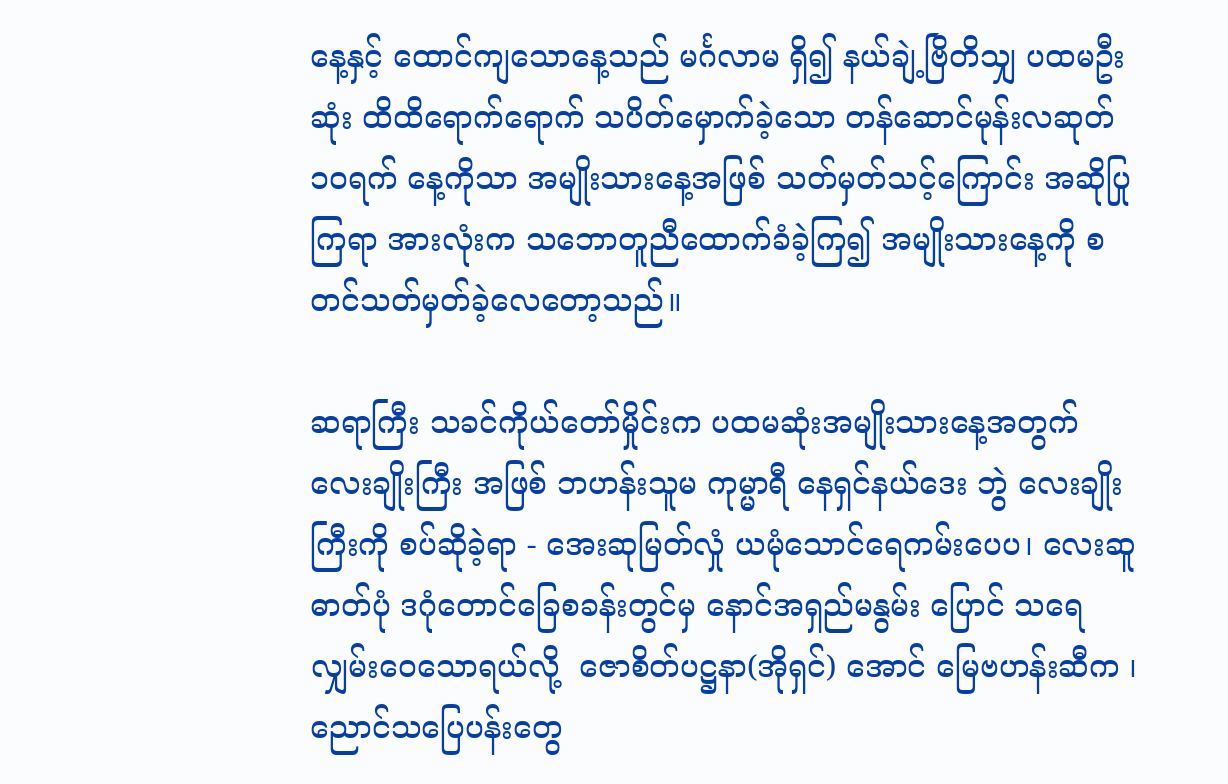နေ့နှင့် ထောင်ကျသောနေ့သည် မင်္ဂလာမ ရှိ၍ နယ်ချဲ့ဗြိတိသျှ ပထမဦးဆုံး ထိထိရောက်ရောက် သပိတ်မှောက်ခဲ့သော တန်ဆောင်မုန်းလဆုတ် ၁၀ရက် နေ့ကိုသာ အမျိုးသားနေ့အဖြစ် သတ်မှတ်သင့်ကြောင်း အဆိုပြုကြရာ အားလုံးက သဘောတူညီထောက်ခံခဲ့ကြ၍ အမျိုးသားနေ့ကို စတင်သတ်မှတ်ခဲ့လေတော့သည်။

ဆရာကြီး သခင်ကိုယ်တော်မှိုင်းက ပထမဆုံးအမျိုးသားနေ့အတွက် လေးချိုးကြီး အဖြစ် ဘဟန်းသူမ ကုမ္မာရီ နေရှင်နယ်ဒေး ဘွဲ လေးချိုးကြီးကို စပ်ဆိုခဲ့ရာ - အေးဆုမြတ်လှုံ ယမုံသောင်ရေကမ်းပေပ၊ လေးဆူဓာတ်ပုံ ဒဂုံတောင်ခြေစခန်းတွင်မှ နောင်အရှည်မနွမ်း ပြောင် သရေလျှမ်းဝေသောရယ်လို့  ဇောစိတ်ပဋ္ဌနာ(အိုရှင်) အောင် မြေဗဟန်းဆီက ၊ညောင်သပြေပန်းတွေ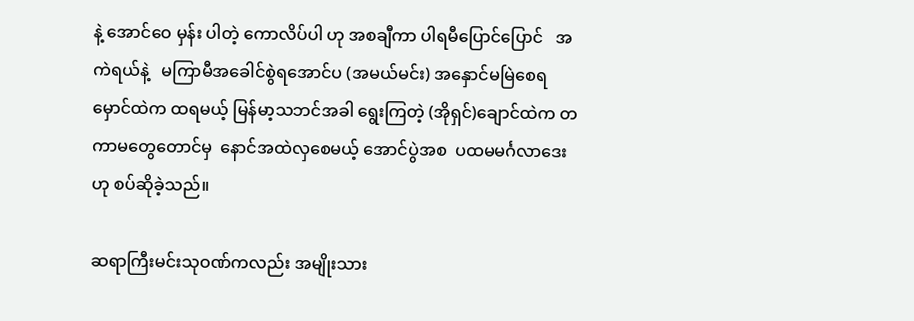နဲ့ အောင်ဝေ မှန်း ပါတဲ့ ကောလိပ်ပါ ဟု အစချီကာ ပါရမီပြောင်ပြောင်   အကဲရယ်နဲ့   မကြာမီအခေါင်စွဲရအောင်ပ (အမယ်မင်း) အနှောင်မမြဲစေရ မှောင်ထဲက ထရမယ့် မြန်မာ့သဘင်အခါ ရွေးကြတဲ့ (အိုရှင်)ချောင်ထဲက တကာမတွေတောင်မှ  နောင်အထဲလှစေမယ့် အောင်ပွဲအစ  ပထမမင်္ဂလာဒေးဟု စပ်ဆိုခဲ့သည်။

ဆရာကြီးမင်းသုဝဏ်ကလည်း အမျိုးသား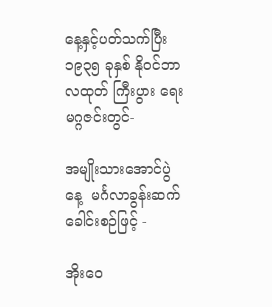နေ့နှင့်ပတ်သက်ပြီး ၁၉၃၅ ခုနှစ် နိုဝင်ဘာလထုတ် ကြီးပွား ရေးမဂ္ဂဇင်းတွင်-

အမျိုးသားအောင်ပွဲနေ့  မင်္ဂလာခွန်းဆက် ခေါင်းစဉ်ဖြင့် -

အိုးဝေ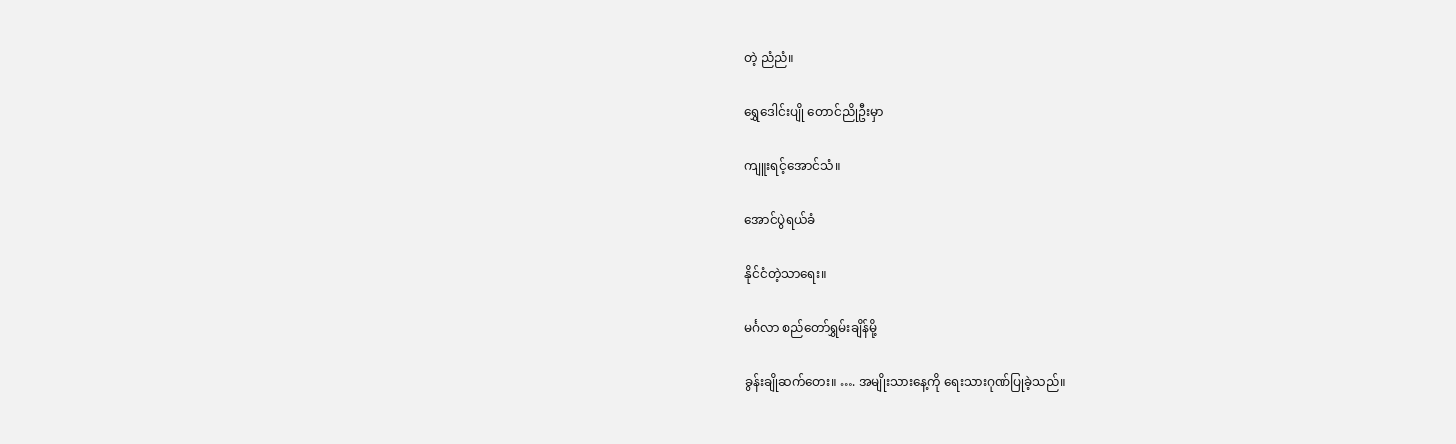တဲ့ ညံညံ။

ရွှေဒေါင်းပျို တောင်ညိုဦးမှာ

ကျူးရင့်အောင်သံ။

အောင်ပွဲရယ်ခံ

နိုင်ငံတဲ့သာရေး။

မင်္ဂလာ စည်တော်ရွှမ်းချိန်မို့

ခွန်းချိုဆက်တေး။ …. အမျိုးသားနေ့ကို ရေးသားဂုဏ်ပြုခဲ့သည်။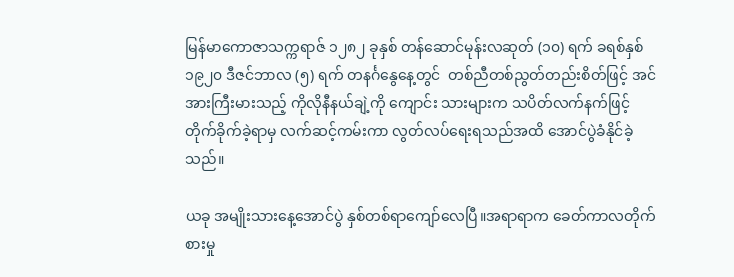မြန်မာကောဇာသက္ကရာဇ် ၁၂၈၂ ခုနှစ် တန်ဆောင်မုန်းလဆုတ် (၁၀) ရက် ခရစ်နှစ် ၁၉၂၀ ဒီဇင်ဘာလ (၅) ရက် တနင်္ဂနွေနေ့တွင်  တစ်ညီတစ်ညွတ်တည်းစိတ်ဖြင့် အင်အားကြီးမားသည့် ကိုလိုနီနယ်ချဲ့ကို ကျောင်း သားများက သပိတ်လက်နက်ဖြင့် တိုက်ခိုက်ခဲ့ရာမှ လက်ဆင့်ကမ်းကာ လွတ်လပ်ရေးရသည်အထိ အောင်ပွဲခံနိုင်ခဲ့သည်။

ယခု အမျိုးသားနေ့အောင်ပွဲ နှစ်တစ်ရာကျော်လေပြီ။အရာရာက ခေတ်ကာလတိုက်စားမှု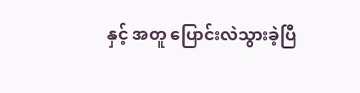နှင့် အတူ ပြောင်းလဲသွားခဲ့ပြီ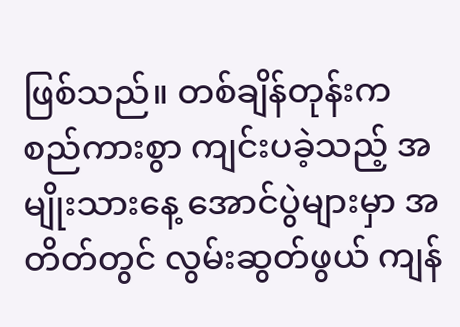ဖြစ်သည်။ တစ်ချိန်တုန်းက စည်ကားစွာ ကျင်းပခဲ့သည့် အမျိုးသားနေ့ အောင်ပွဲများမှာ အတိတ်တွင် လွမ်းဆွတ်ဖွယ် ကျန်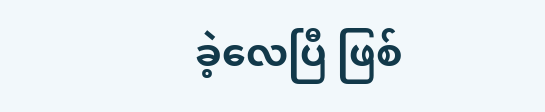ခဲ့လေပြီ ဖြစ်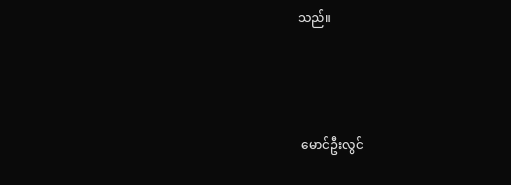သည်။



 မောင်ဦးလွင်